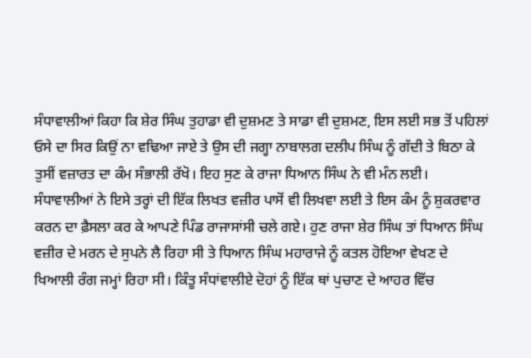ਸੰਧਾਵਾਲੀਆਂ ਕਿਹਾ ਕਿ ਸ਼ੇਰ ਸਿੰਘ ਤੁਹਾਡਾ ਵੀ ਦੁਸ਼ਮਣ ਤੇ ਸਾਡਾ ਵੀ ਦੁਸ਼ਮਣ, ਇਸ ਲਈ ਸਭ ਤੋਂ ਪਹਿਲਾਂ ਓਸੇ ਦਾ ਸਿਰ ਕਿਉਂ ਨਾ ਵਢਿਆ ਜਾਏ ਤੇ ਉਸ ਦੀ ਜਗ੍ਹਾ ਨਾਬਾਲਗ ਦਲੀਪ ਸਿੰਘ ਨੂੰ ਗੱਦੀ ਤੇ ਬਿਠਾ ਕੇ ਤੁਸੀਂ ਵਜ਼ਾਰਤ ਦਾ ਕੰਮ ਸੰਭਾਲੀ ਰੱਖੋ। ਇਹ ਸੁਣ ਕੇ ਰਾਜਾ ਧਿਆਨ ਸਿੰਘ ਨੇ ਵੀ ਮੰਨ ਲਈ। ਸੰਧਾਵਾਲੀਆਂ ਨੇ ਇਸੇ ਤਰ੍ਹਾਂ ਦੀ ਇੱਕ ਲਿਖਤ ਵਜ਼ੀਰ ਪਾਸੋਂ ਵੀ ਲਿਖਵਾ ਲਈ ਤੇ ਇਸ ਕੰਮ ਨੂੰ ਸ਼ੁਕਰਵਾਰ ਕਰਨ ਦਾ ਫ਼ੈਸਲਾ ਕਰ ਕੇ ਆਪਣੇ ਪਿੰਡ ਰਾਜਾਸਾਂਸੀ ਚਲੇ ਗਏ। ਹੁਣ ਰਾਜਾ ਸ਼ੇਰ ਸਿੰਘ ਤਾਂ ਧਿਆਨ ਸਿੰਘ ਵਜ਼ੀਰ ਦੇ ਮਰਨ ਦੇ ਸੁਪਨੇ ਲੈ ਰਿਹਾ ਸੀ ਤੇ ਧਿਆਨ ਸਿੰਘ ਮਹਾਰਾਜੇ ਨੂੰ ਕਤਲ ਹੋਇਆ ਵੇਖਣ ਦੇ ਖਿਆਲੀ ਰੰਗ ਜਮ੍ਹਾਂ ਰਿਹਾ ਸੀ। ਕਿੰਤੂ ਸੰਧਾਂਵਾਲੀਏ ਦੋਹਾਂ ਨੂੰ ਇੱਕ ਥਾਂ ਪੁਚਾਣ ਦੇ ਆਹਰ ਵਿੱਚ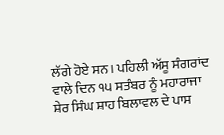ਲੱਗੇ ਹੋਏ ਸਨ। ਪਹਿਲੀ ਅੱਸੂ ਸੰਗਰਾਂਦ ਵਾਲੇ ਦਿਨ ੧੫ ਸਤੰਬਰ ਨੂੰ ਮਹਾਰਾਜਾ ਸ਼ੇਰ ਸਿੰਘ ਸ਼ਾਹ ਬਿਲਾਵਲ ਦੇ ਪਾਸ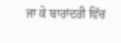ਜਾ ਕੇ ਬਾਰਾਂਦਰੀ ਵਿੱਚ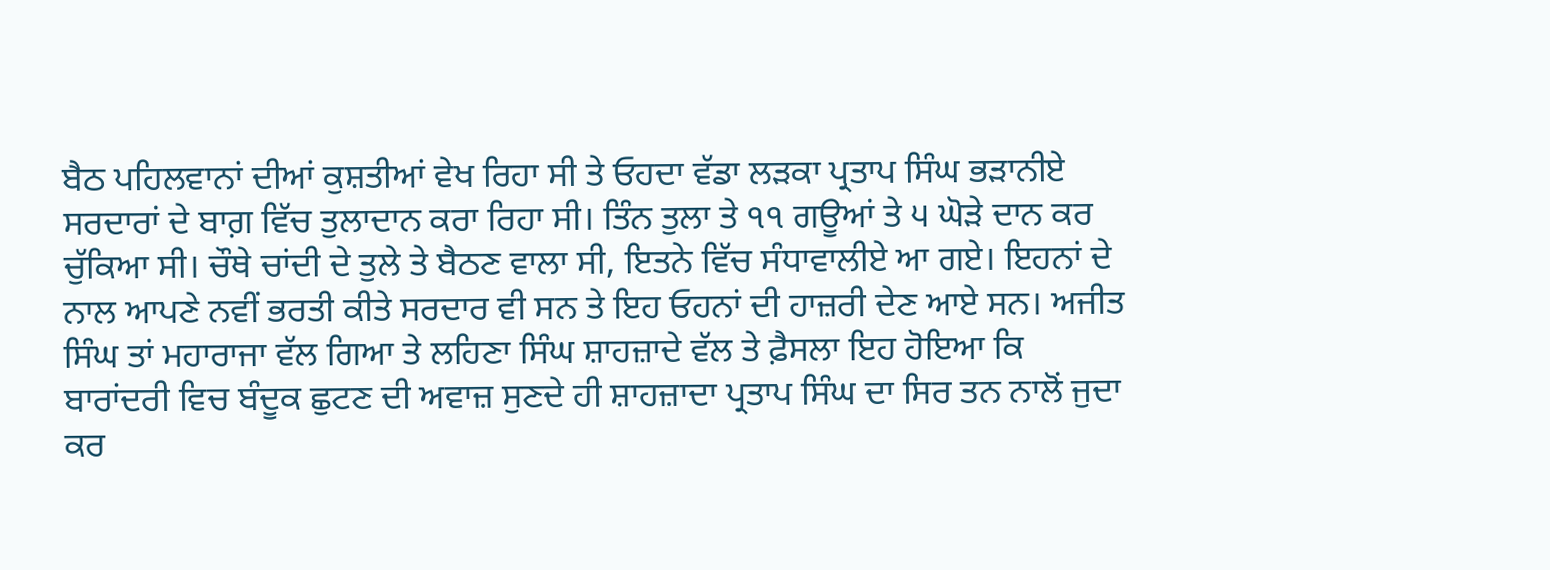ਬੈਠ ਪਹਿਲਵਾਨਾਂ ਦੀਆਂ ਕੁਸ਼ਤੀਆਂ ਵੇਖ ਰਿਹਾ ਸੀ ਤੇ ਓਹਦਾ ਵੱਡਾ ਲੜਕਾ ਪ੍ਰਤਾਪ ਸਿੰਘ ਭੜਾਨੀਏ ਸਰਦਾਰਾਂ ਦੇ ਬਾਗ਼ ਵਿੱਚ ਤੁਲਾਦਾਨ ਕਰਾ ਰਿਹਾ ਸੀ। ਤਿੰਨ ਤੁਲਾ ਤੇ ੧੧ ਗਊਆਂ ਤੇ ੫ ਘੋੜੇ ਦਾਨ ਕਰ ਚੁੱਕਿਆ ਸੀ। ਚੌਥੇ ਚਾਂਦੀ ਦੇ ਤੁਲੇ ਤੇ ਬੈਠਣ ਵਾਲਾ ਸੀ, ਇਤਨੇ ਵਿੱਚ ਸੰਧਾਵਾਲੀਏ ਆ ਗਏ। ਇਹਨਾਂ ਦੇ ਨਾਲ ਆਪਣੇ ਨਵੀਂ ਭਰਤੀ ਕੀਤੇ ਸਰਦਾਰ ਵੀ ਸਨ ਤੇ ਇਹ ਓਹਨਾਂ ਦੀ ਹਾਜ਼ਰੀ ਦੇਣ ਆਏ ਸਨ। ਅਜੀਤ ਸਿੰਘ ਤਾਂ ਮਹਾਰਾਜਾ ਵੱਲ ਗਿਆ ਤੇ ਲਹਿਣਾ ਸਿੰਘ ਸ਼ਾਹਜ਼ਾਦੇ ਵੱਲ ਤੇ ਫ਼ੈਸਲਾ ਇਹ ਹੋਇਆ ਕਿ ਬਾਰਾਂਦਰੀ ਵਿਚ ਬੰਦੂਕ ਛੁਟਣ ਦੀ ਅਵਾਜ਼ ਸੁਣਦੇ ਹੀ ਸ਼ਾਹਜ਼ਾਦਾ ਪ੍ਰਤਾਪ ਸਿੰਘ ਦਾ ਸਿਰ ਤਨ ਨਾਲੋਂ ਜੁਦਾ ਕਰ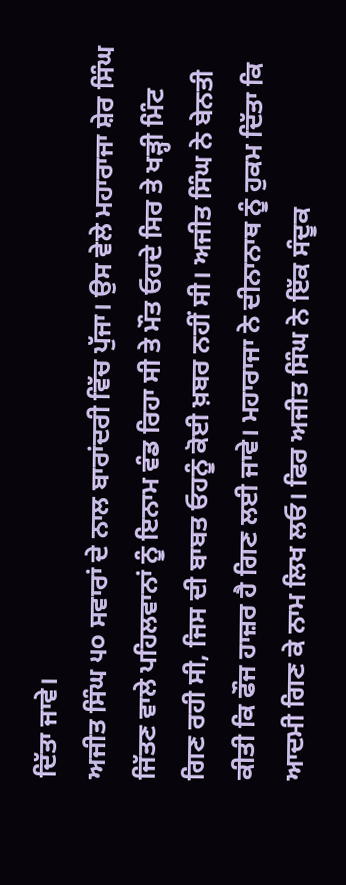ਦਿੱਤਾ ਜਾਵੇ।
ਅਜੀਤ ਸਿੰਘ ੫੦ ਸਵਾਰਾਂ ਦੇ ਨਾਲ ਬਾਰਾਂਦਰੀ ਵਿੱਚ ਪੁੱਜਾ। ਉਸ ਵੇਲੇ ਮਹਾਰਾਜਾ ਸ਼ੇਰ ਸਿੰਘ ਜਿੱਤਣ ਵਾਲੇ ਪਹਿਲਵਾਨਾਂ ਨੂੰ ਇਨਾਮ ਵੰਡ ਰਿਹਾ ਸੀ ਤੇ ਮੌਤ ਓਹਦੇ ਸਿਰ ਤੇ ਖੜ੍ਹੀ ਮਿੰਟ ਗਿਣ ਰਹੀ ਸੀ, ਜਿਸ ਦੀ ਬਾਬਤ ਓਹਨੂੰ ਕੋਈ ਖ਼ਬਰ ਨਹੀਂ ਸੀ। ਅਜੀਤ ਸਿੰਘ ਨੇ ਬੇਨਤੀ ਕੀਤੀ ਕਿ ਫੌਜ ਹਾਜ਼ਰ ਹੈ ਗਿਣ ਲਈ ਜਾਵੇ। ਮਹਾਰਾਜਾ ਨੇ ਦੀਨਾਨਾਥ ਨੂੰ ਹੁਕਮ ਦਿੱਤਾ ਕਿ ਆਦਮੀ ਗਿਣ ਕੇ ਨਾਮ ਲਿਖ ਲਓ। ਫਿਰ ਅਜੀਤ ਸਿੰਘ ਨੇ ਇੱਕ ਸੰਦੂਕ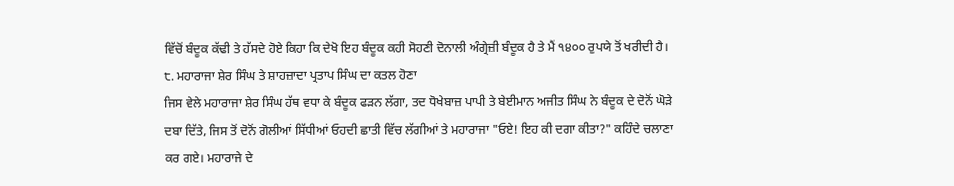ਵਿੱਚੋਂ ਬੰਦੂਕ ਕੱਢੀ ਤੇ ਹੱਸਦੇ ਹੋਏ ਕਿਹਾ ਕਿ ਦੇਖੋ ਇਹ ਬੰਦੂਕ ਕਹੀ ਸੋਹਣੀ ਦੋਨਾਲੀ ਅੰਗ੍ਰੇਜ਼ੀ ਬੰਦੂਕ ਹੈ ਤੇ ਮੈਂ ੧੪੦੦ ਰੁਪਯੇ ਤੋਂ ਖਰੀਦੀ ਹੈ।
੮. ਮਹਾਰਾਜਾ ਸ਼ੇਰ ਸਿੰਘ ਤੇ ਸ਼ਾਹਜ਼ਾਦਾ ਪ੍ਰਤਾਪ ਸਿੰਘ ਦਾ ਕਤਲ ਹੋਣਾ
ਜਿਸ ਵੇਲੇ ਮਹਾਰਾਜਾ ਸ਼ੇਰ ਸਿੰਘ ਹੱਥ ਵਧਾ ਕੇ ਬੰਦੂਕ ਫੜਨ ਲੱਗਾ, ਤਦ ਧੋਖੇਬਾਜ਼ ਪਾਪੀ ਤੇ ਬੇਈਮਾਨ ਅਜੀਤ ਸਿੰਘ ਨੇ ਬੰਦੂਕ ਦੇ ਦੋਨੋਂ ਘੋੜੇ ਦਬਾ ਦਿੱਤੇ, ਜਿਸ ਤੋਂ ਦੋਨੋਂ ਗੋਲੀਆਂ ਸਿੱਧੀਆਂ ਓਹਦੀ ਛਾਤੀ ਵਿੱਚ ਲੱਗੀਆਂ ਤੇ ਮਹਾਰਾਜਾ "ਓਏ! ਇਹ ਕੀ ਦਗਾ ਕੀਤਾ?" ਕਹਿੰਦੇ ਚਲਾਣਾ ਕਰ ਗਏ। ਮਹਾਰਾਜੇ ਦੇ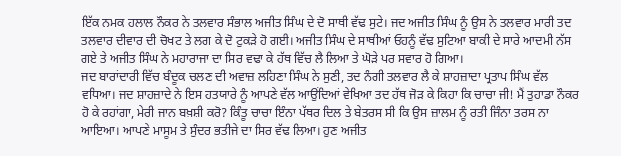ਇੱਕ ਨਮਕ ਹਲਾਲ ਨੌਕਰ ਨੇ ਤਲਵਾਰ ਸੰਭਾਲ ਅਜੀਤ ਸਿੰਘ ਦੇ ਦੋ ਸਾਥੀ ਵੱਢ ਸੁਟੇ। ਜਦ ਅਜੀਤ ਸਿੰਘ ਨੂੰ ਉਸ ਨੇ ਤਲਵਾਰ ਮਾਰੀ ਤਦ ਤਲਵਾਰ ਦੀਵਾਰ ਦੀ ਚੋਖਟ ਤੇ ਲਗ ਕੇ ਦੋ ਟੁਕੜੇ ਹੋ ਗਈ। ਅਜੀਤ ਸਿੰਘ ਦੇ ਸਾਥੀਆਂ ਓਹਨੂੰ ਵੱਢ ਸੁਟਿਆ ਬਾਕੀ ਦੇ ਸਾਰੇ ਆਦਮੀ ਨੱਸ ਗਏ ਤੇ ਅਜੀਤ ਸਿੰਘ ਨੇ ਮਹਾਰਾਜਾ ਦਾ ਸਿਰ ਵਢਾ ਕੇ ਹੱਥ ਵਿੱਚ ਲੈ ਲਿਆ ਤੇ ਘੋੜੇ ਪਰ ਸਵਾਰ ਹੋ ਗਿਆ।
ਜਦ ਬਾਰਾਂਦਾਰੀ ਵਿੱਚ ਬੰਦੂਕ ਚਲਣ ਦੀ ਅਵਾਜ਼ ਲਹਿਣਾ ਸਿੰਘ ਨੇ ਸੁਣੀ, ਤਦ ਨੰਗੀ ਤਲਵਾਰ ਲੈ ਕੇ ਸ਼ਾਹਜ਼ਾਦਾ ਪ੍ਰਤਾਪ ਸਿੰਘ ਵੱਲ ਵਧਿਆ। ਜਦ ਸ਼ਾਹਜ਼ਾਦੇ ਨੇ ਇਸ ਹਤਯਾਰੇ ਨੂੰ ਆਪਣੇ ਵੱਲ ਆਉਂਦਿਆਂ ਵੇਖਿਆ ਤਦ ਹੱਥ ਜੋੜ ਕੇ ਕਿਹਾ ਕਿ ਚਾਚਾ ਜੀ! ਮੈਂ ਤੁਹਾਡਾ ਨੌਕਰ ਹੋ ਕੇ ਰਹਾਂਗਾ, ਮੇਰੀ ਜਾਨ ਬਖ਼ਸ਼ੀ ਕਰੋ? ਕਿੰਤੂ ਚਾਚਾ ਇੰਨਾ ਪੱਥਰ ਦਿਲ ਤੇ ਬੇਤਰਸ ਸੀ ਕਿ ਉਸ ਜ਼ਾਲਮ ਨੂੰ ਰਤੀ ਜਿੰਨਾ ਤਰਸ ਨਾ ਆਇਆ। ਆਪਣੇ ਮਾਸੂਮ ਤੇ ਸੁੰਦਰ ਭਤੀਜੇ ਦਾ ਸਿਰ ਵੱਢ ਲਿਆ। ਹੁਣ ਅਜੀਤ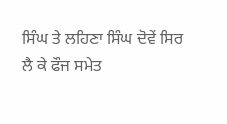ਸਿੰਘ ਤੇ ਲਹਿਣਾ ਸਿੰਘ ਦੋਵੇਂ ਸਿਰ ਲੈ ਕੇ ਫੌਜ ਸਮੇਤ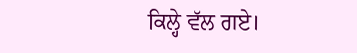ਕਿਲ੍ਹੇ ਵੱਲ ਗਏ।